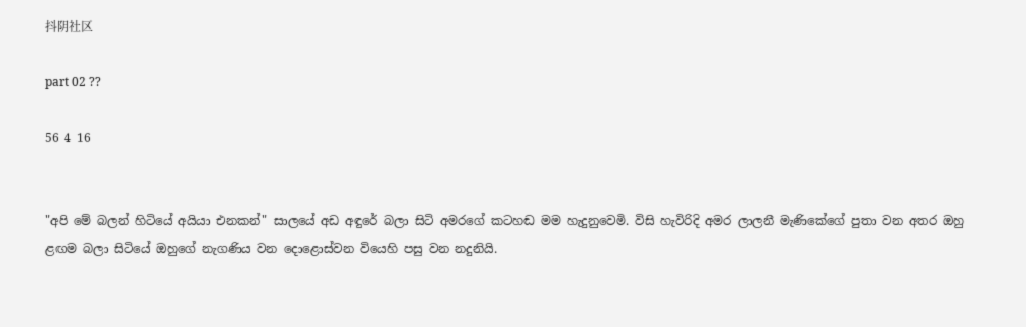抖阴社区

part 02 ??

56 4 16


"අපි මේ බලන් හිටියේ අයියා එනකන්" සාලයේ අඩ අඳුරේ බලා සිටි අමරගේ කටහඬ මම හැදුනුවෙමි. විසි හැවිරිදි අමර ලාලනී මැණිකේගේ පුතා වන අතර ඔහු ළඟම බලා සිටියේ ඔහුගේ නැගණිය වන දොළොස්වන වියෙහි පසු වන නදුනියි.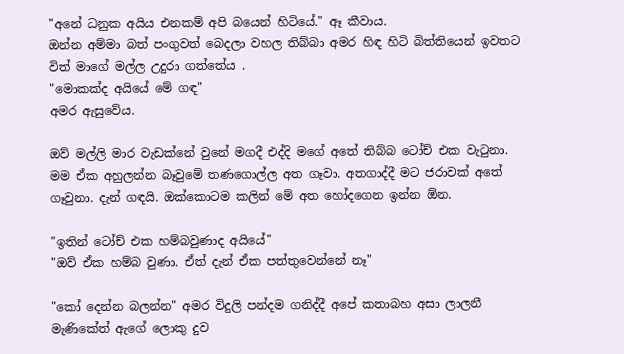"අනේ ධනුක අයිය එනකම් අපි බයෙන් හිටියේ." ඈ කීවාය.
ඔන්න අම්මා බත් පංගුවත් බෙදලා වහල තිබ්බා අමර හිඳ හිටි බිත්තියෙන් ඉවතට විත් මාගේ මල්ල උදුරා ගත්තේය .
"මොකක්ද අයියේ මේ ගඳ"
අමර ඇසුවේය.

ඔව් මල්ලි මාර වැඩක්නේ වුනේ මගදී එද්දි මගේ අතේ තිබ්බ ටෝච් එක වැටුනා. මම ඒක අහුලන්න බෑවුමේ තණගොල්ල අත ගෑවා. අතගාද්දී මට ජරාවක් අතේ ගෑවුනා. දැන් ගඳයි. ඔක්කොටම කලින් මේ අත හෝදගෙන ඉන්න ඕන.

"ඉතින් ටෝච් එක හම්බවුණාද අයියේ"
"ඔව් ඒක හම්බ වුණා. ඒත් දැන් ඒක පත්තුවෙන්නේ නෑ"

"කෝ දෙන්න බලන්න" අමර විදුලි පන්දම ගනිද්දී අපේ කතාබහ අසා ලාලනී මැණිකේත් ඇගේ ලොකු දුව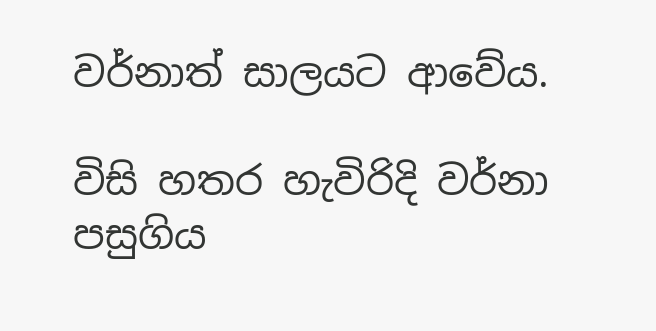වර්නාත් සාලයට ආවේය.

විසි හතර හැවිරිදි වර්නා පසුගිය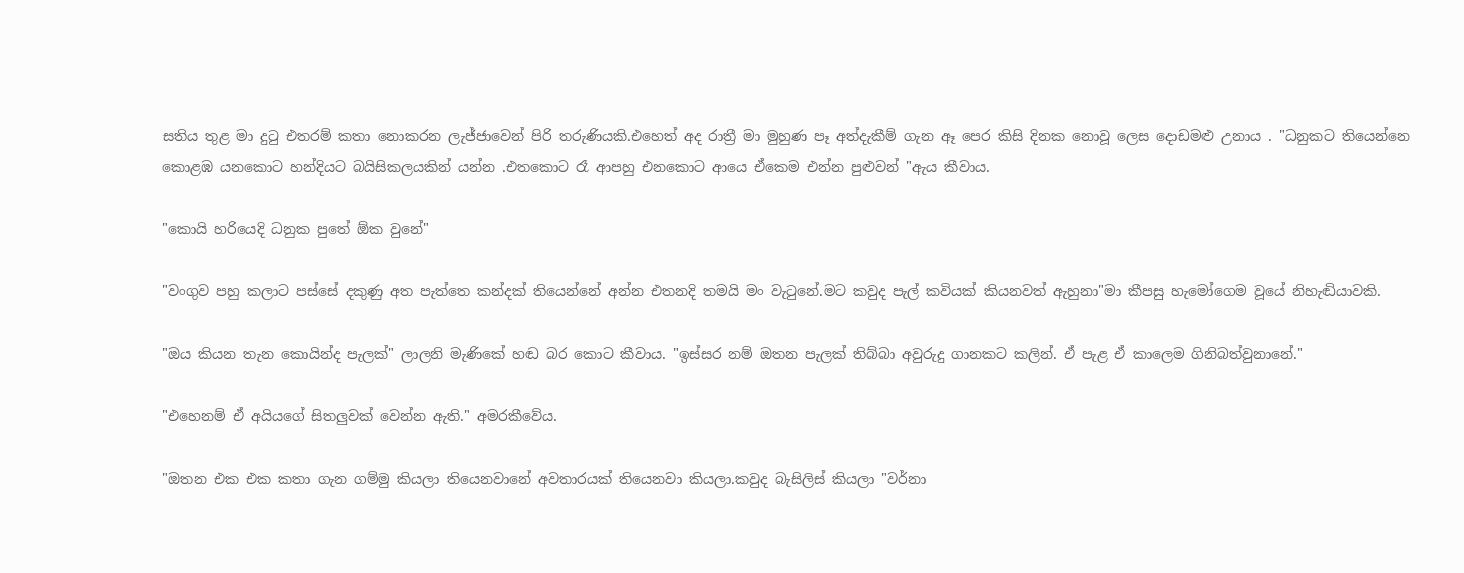සතිය තුළ මා දුටු එතරම් කතා නොකරන ලැජ්ජාවෙන් පිරි තරුණියකි.එහෙත් අද රාත්‍රී මා මුහුණ පෑ අත්දැකීම් ගැන ඈ පෙර කිසි දිනක නොවූ ලෙස දොඩමළු උනාය . "ධනුකට තියෙන්නෙ කොළඹ යනකොට හන්දියට බයිසිකලයකින් යන්න .එතකොට රෑ ආපහු එනකොට ආයෙ ඒකෙම එන්න පුළුවන් "ඇය කීවාය.

"කොයි හරියෙදි ධනුක පුතේ ඕක වුනේ"

"වංගුව පහු කලාට පස්සේ දකුණු අත පැත්තෙ කන්දක් තියෙන්නේ අන්න එතනදි තමයි මං වැටුනේ.මට කවුද පැල් කවියක් කියනවත් ඇහුනා"මා කීපසු හැමෝගෙම වූයේ නිහැඬියාවකි.

"ඔය කියන තැන කොයින්ද පැලක්" ලාලනි මැණිකේ හඬ බර කොට කීවාය. "ඉස්සර නම් ඔතන පැලක් තිබ්බා අවුරුදු ගානකට කලින්. ඒ පැළ ඒ කාලෙම ගිනිබත්වුනානේ."

"එහෙනම් ඒ අයියගේ සිතලුවක් වෙන්න ඇති." අමරකීවේය.

"ඔතන එක එක කතා ගැන ගම්මු කියලා තියෙනවානේ අවතාරයක් තියෙනවා කියලා.කවුද බැසිලිස් කියලා "වර්නා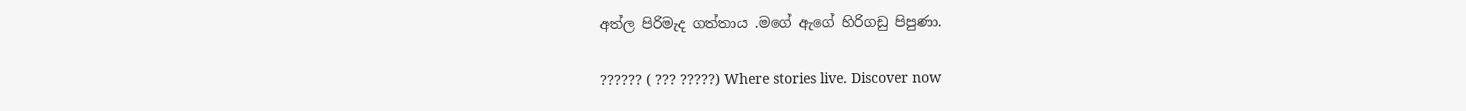අත්ල පිරිමැද ගත්තාය .මගේ ඇගේ හිරිගඩු පිපුණා.

?????? ( ??? ?????) Where stories live. Discover now